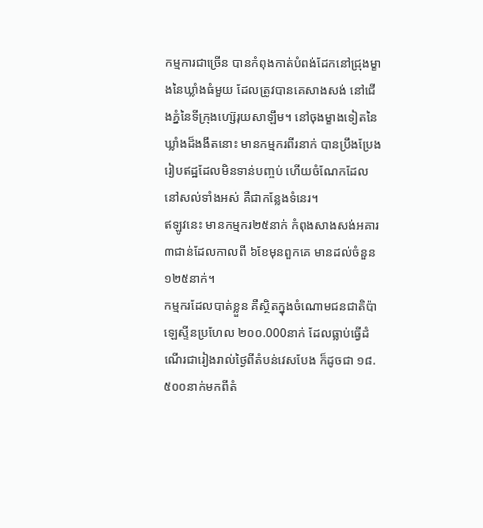កម្មការជាច្រើន បានកំពុងកាត់បំពង់ដែកនៅជ្រុងម្ខាងនៃឃ្លាំងធំមួយ ដែលត្រូវបានគេសាងសង់ នៅជើងភ្នំនៃទីក្រុងហ្ស៊េរុយសាឡឹម។ នៅចុងម្ខាងទៀតនៃឃ្លាំងដ៏ងងឹតនោះ មានកម្មករពីរនាក់ បានប្រឹងប្រែងរៀបឥដ្ឋដែលមិនទាន់បញ្ចប់ ហើយចំណែកដែលនៅសល់ទាំងអស់ គឺជាកន្លែងទំនេរ។
ឥឡូវនេះ មានកម្មករ២៥នាក់ កំពុងសាងសង់អគារ ៣ជាន់ដែលកាលពី ៦ខែមុនពួកគេ មានដល់ចំនួន ១២៥នាក់។
កម្មករដែលបាត់ខ្លួន គឺស្ថិតក្នុងចំណោមជនជាតិប៉ាឡេស្ទីនប្រហែល ២០០.000នាក់ ដែលធ្លាប់ធ្វើដំណើរជារៀងរាល់ថ្ងៃពីតំបន់វេសបែង ក៏ដូចជា ១៨.៥០០នាក់មកពីតំ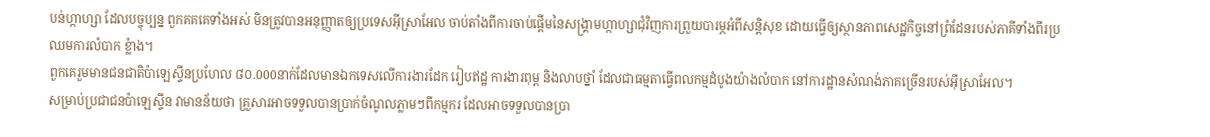បន់ហ្កាហ្សា ដែលបច្ចុប្បន្ន ពួកគគគេទាំងអស់ មិនត្រូវបានអនុញ្ញាតឲ្យប្រទេសអ៊ីស្រាអែល ចាប់តាំងពីការចាប់ផ្តើមនៃសង្រ្គាមហ្កាហ្សាជុំវិញការព្រួយបារម្ភអំពីសន្តិសុខ ដោយធ្វើឲ្យស្ថានភាពសេដ្ឋកិច្ចនៅព្រំដែនរបស់ភាគីទាំងពីរប្រឈមការលំបាក ខ្លំាង។
ពួកគេរួមមានជនជាតិប៉ាឡេស្ទីនប្រហែល ៨០.000នាក់ដែលមានឯកទេសលើការងារដែក រៀបឥដ្ឋ ការងារពុម្ព និងលាបថ្នាំ ដែលជាធម្មតាធ្វើពលកម្មដំបូងយ៉ាងលំបាក នៅការដ្ឋានសំណង់ភាគច្រើនរបស់អ៊ីស្រាអែល។
សម្រាប់ប្រជាជនប៉ាឡេស្ទីន វាមានន័យថា គ្រួសារអាចទទួលបានប្រាក់ចំណូលភ្លាមៗពីកម្មករ ដែលអាចទទួលបានប្រា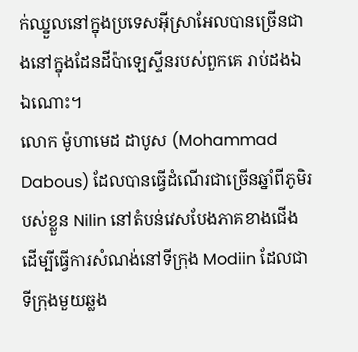ក់ឈ្នួលនៅក្នុងប្រទេសអ៊ីស្រាអែលបានច្រើនជាងនៅក្នុងដែនដីប៉ាឡេស្ទីនរបស់ពួកគេ រាប់ដងឯឯណោះ។
លោក ម៉ូហាមេដ ដាបូស (Mohammad Dabous) ដែលបានធ្វើដំណើរជាច្រើនឆ្នាំពីភូមិរបស់ខ្លួន Nilin នៅតំបន់វេសបែងភាគខាងជើង ដើម្បីធ្វើការសំណង់នៅទីក្រុង Modiin ដែលជាទីក្រុងមួយឆ្លង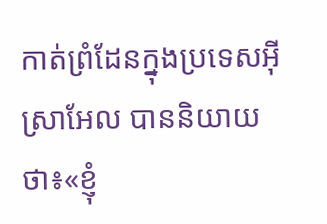កាត់ព្រំដែនក្នុងប្រទេសអ៊ីស្រាអែល បាននិយាយថា៖«ខ្ញុំ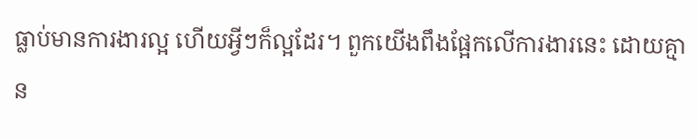ធ្លាប់មានការងារល្អ ហើយអ្វីៗក៏ល្អដែរ។ ពួកយើងពឹងផ្អែកលើការងារនេះ ដោយគ្មាន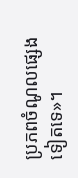ប្រភពចំណូលផ្សេងទៀតទេ»។